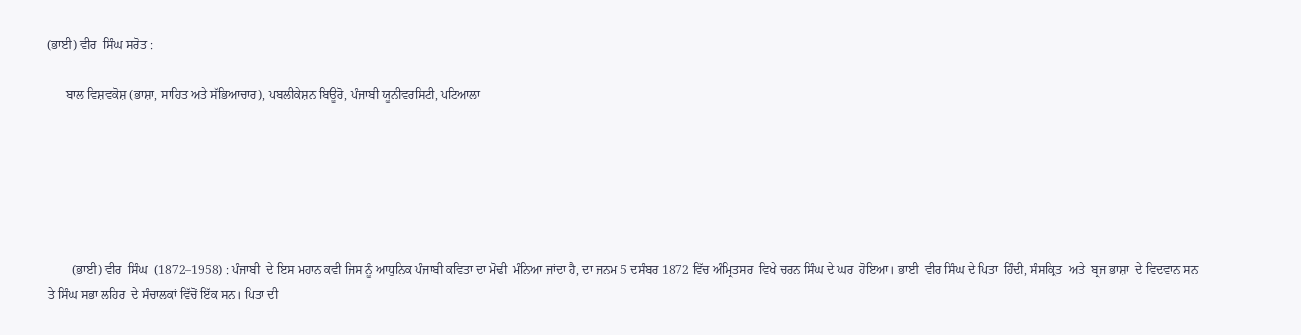(ਭਾਈ) ਵੀਰ  ਸਿੰਘ ਸਰੋਤ :

      ਬਾਲ ਵਿਸ਼ਵਕੋਸ਼ (ਭਾਸ਼ਾ, ਸਾਹਿਤ ਅਤੇ ਸੱਭਿਆਚਾਰ), ਪਬਲੀਕੇਸ਼ਨ ਬਿਊਰੋ, ਪੰਜਾਬੀ ਯੂਨੀਵਰਸਿਟੀ, ਪਟਿਆਲਾ






        (ਭਾਈ) ਵੀਰ  ਸਿੰਘ  (1872–1958) : ਪੰਜਾਬੀ  ਦੇ ਇਸ ਮਹਾਨ ਕਵੀ ਜਿਸ ਨੂੰ ਆਧੁਨਿਕ ਪੰਜਾਬੀ ਕਵਿਤਾ ਦਾ ਮੋਢੀ  ਮੰਨਿਆ ਜਾਂਦਾ ਹੈ, ਦਾ ਜਨਮ 5 ਦਸੰਬਰ 1872 ਵਿੱਚ ਅੰਮ੍ਰਿਤਸਰ  ਵਿਖੇ ਚਰਨ ਸਿੰਘ ਦੇ ਘਰ  ਹੋਇਆ। ਭਾਈ  ਵੀਰ ਸਿੰਘ ਦੇ ਪਿਤਾ  ਹਿੰਦੀ, ਸੰਸਕ੍ਰਿਤ  ਅਤੇ  ਬ੍ਰਜ ਭਾਸ਼ਾ  ਦੇ ਵਿਦਵਾਨ ਸਨ ਤੇ ਸਿੰਘ ਸਭਾ ਲਹਿਰ  ਦੇ ਸੰਚਾਲਕਾਂ ਵਿੱਚੋਂ ਇੱਕ ਸਨ। ਪਿਤਾ ਦੀ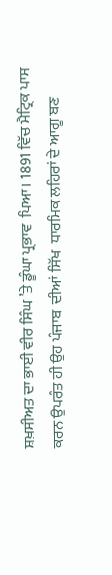ਸ਼ਖ਼ਸੀਅਤ ਦਾ ਭਾਈ ਵੀਰ ਸਿੰਘ ’ਤੇ ਡੂੰਘਾ ਪ੍ਰਭਾਵ  ਪਿਆ। 1891 ਵਿੱਚ ਮੈਟ੍ਰਿਕ ਪਾਸ ਕਰਨ ਉਪਰੰਤ ਹੀ ਉਹ ਪੰਜਾਬ  ਦੀਆਂ ਸਿੱਖ  ਧਾਰਮਿਕ ਲਹਿਰਾਂ ਦੇ ਆਗੂ ਬਣ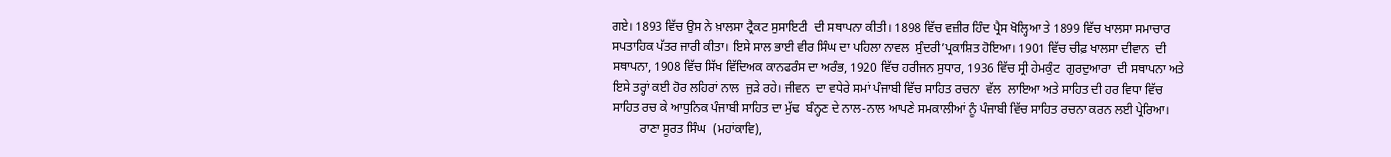ਗਏ। 1893 ਵਿੱਚ ਉਸ ਨੇ ਖ਼ਾਲਸਾ ਟ੍ਰੈਕਟ ਸੁਸਾਇਟੀ  ਦੀ ਸਥਾਪਨਾ ਕੀਤੀ। 1898 ਵਿੱਚ ਵਜ਼ੀਰ ਹਿੰਦ ਪ੍ਰੈਸ ਖੋਲ੍ਹਿਆ ਤੇ 1899 ਵਿੱਚ ਖਾਲਸਾ ਸਮਾਚਾਰ ਸਪਤਾਹਿਕ ਪੱਤਰ ਜਾਰੀ ਕੀਤਾ। ਇਸੇ ਸਾਲ ਭਾਈ ਵੀਰ ਸਿੰਘ ਦਾ ਪਹਿਲਾ ਨਾਵਲ  ਸੁੰਦਰੀ’ਪ੍ਰਕਾਸ਼ਿਤ ਹੋਇਆ। 1901 ਵਿੱਚ ਚੀਫ਼ ਖਾਲਸਾ ਦੀਵਾਨ  ਦੀ ਸਥਾਪਨਾ, 1908 ਵਿੱਚ ਸਿੱਖ ਵਿੱਦਿਅਕ ਕਾਨਫਰੰਸ ਦਾ ਅਰੰਭ, 1920 ਵਿੱਚ ਹਰੀਜਨ ਸੁਧਾਰ, 1936 ਵਿੱਚ ਸ੍ਰੀ ਹੇਮਕੁੰਟ  ਗੁਰਦੁਆਰਾ  ਦੀ ਸਥਾਪਨਾ ਅਤੇ ਇਸੇ ਤਰ੍ਹਾਂ ਕਈ ਹੋਰ ਲਹਿਰਾਂ ਨਾਲ  ਜੁੜੇ ਰਹੇ। ਜੀਵਨ  ਦਾ ਵਧੇਰੇ ਸਮਾਂ ਪੰਜਾਬੀ ਵਿੱਚ ਸਾਹਿਤ ਰਚਨਾ  ਵੱਲ  ਲਾਇਆ ਅਤੇ ਸਾਹਿਤ ਦੀ ਹਰ ਵਿਧਾ ਵਿੱਚ ਸਾਹਿਤ ਰਚ ਕੇ ਆਧੁਨਿਕ ਪੰਜਾਬੀ ਸਾਹਿਤ ਦਾ ਮੁੱਢ  ਬੰਨ੍ਹਣ ਦੇ ਨਾਲ-ਨਾਲ ਆਪਣੇ ਸਮਕਾਲੀਆਂ ਨੂੰ ਪੰਜਾਬੀ ਵਿੱਚ ਸਾਹਿਤ ਰਚਨਾ ਕਰਨ ਲਈ ਪ੍ਰੇਰਿਆ।
         ਰਾਣਾ ਸੂਰਤ ਸਿੰਘ  (ਮਹਾਂਕਾਵਿ),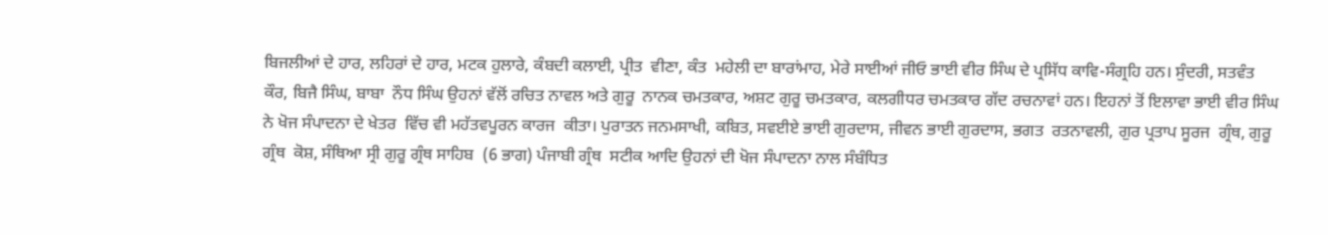ਬਿਜਲੀਆਂ ਦੇ ਹਾਰ, ਲਹਿਰਾਂ ਦੇ ਹਾਰ, ਮਟਕ ਹੁਲਾਰੇ, ਕੰਬਦੀ ਕਲਾਈ, ਪ੍ਰੀਤ  ਵੀਣਾ, ਕੰਤ  ਮਹੇਲੀ ਦਾ ਬਾਰਾਂਮਾਹ, ਮੇਰੇ ਸਾਈਆਂ ਜੀਓ ਭਾਈ ਵੀਰ ਸਿੰਘ ਦੇ ਪ੍ਰਸਿੱਧ ਕਾਵਿ-ਸੰਗ੍ਰਹਿ ਹਨ। ਸੁੰਦਰੀ, ਸਤਵੰਤ ਕੌਰ, ਬਿਜੈ ਸਿੰਘ, ਬਾਬਾ  ਨੌਧ ਸਿੰਘ ਉਹਨਾਂ ਵੱਲੋਂ ਰਚਿਤ ਨਾਵਲ ਅਤੇ ਗੁਰੂ  ਨਾਨਕ ਚਮਤਕਾਰ, ਅਸ਼ਟ ਗੁਰੂ ਚਮਤਕਾਰ, ਕਲਗੀਧਰ ਚਮਤਕਾਰ ਗੱਦ ਰਚਨਾਵਾਂ ਹਨ। ਇਹਨਾਂ ਤੋਂ ਇਲਾਵਾ ਭਾਈ ਵੀਰ ਸਿੰਘ ਨੇ ਖੋਜ ਸੰਪਾਦਨਾ ਦੇ ਖੇਤਰ  ਵਿੱਚ ਵੀ ਮਹੱਤਵਪੂਰਨ ਕਾਰਜ  ਕੀਤਾ। ਪੁਰਾਤਨ ਜਨਮਸਾਖੀ, ਕਬਿਤ, ਸਵਈਏ ਭਾਈ ਗੁਰਦਾਸ, ਜੀਵਨ ਭਾਈ ਗੁਰਦਾਸ, ਭਗਤ  ਰਤਨਾਵਲੀ, ਗੁਰ ਪ੍ਰਤਾਪ ਸੂਰਜ  ਗ੍ਰੰਥ, ਗੁਰੂ ਗ੍ਰੰਥ  ਕੋਸ਼, ਸੰਥਿਆ ਸ੍ਰੀ ਗੁਰੂ ਗ੍ਰੰਥ ਸਾਹਿਬ  (6 ਭਾਗ) ਪੰਜਾਬੀ ਗ੍ਰੰਥ  ਸਟੀਕ ਆਦਿ ਉਹਨਾਂ ਦੀ ਖੋਜ ਸੰਪਾਦਨਾ ਨਾਲ ਸੰਬੰਧਿਤ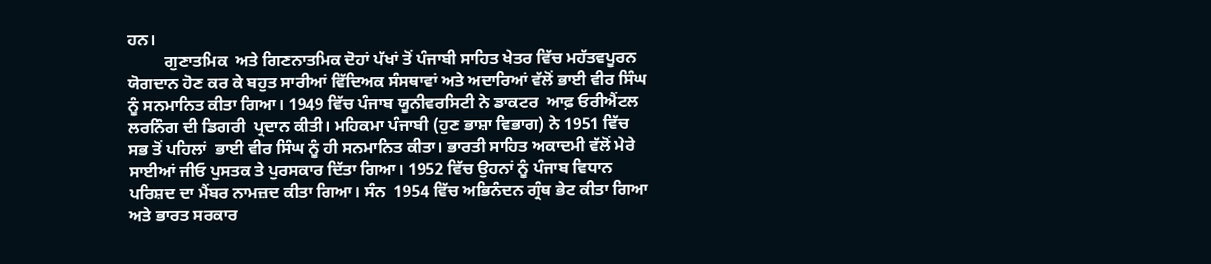ਹਨ।
         ਗੁਣਾਤਮਿਕ  ਅਤੇ ਗਿਣਨਾਤਮਿਕ ਦੋਹਾਂ ਪੱਖਾਂ ਤੋਂ ਪੰਜਾਬੀ ਸਾਹਿਤ ਖੇਤਰ ਵਿੱਚ ਮਹੱਤਵਪੂਰਨ ਯੋਗਦਾਨ ਹੋਣ ਕਰ ਕੇ ਬਹੁਤ ਸਾਰੀਆਂ ਵਿੱਦਿਅਕ ਸੰਸਥਾਵਾਂ ਅਤੇ ਅਦਾਰਿਆਂ ਵੱਲੋਂ ਭਾਈ ਵੀਰ ਸਿੰਘ ਨੂੰ ਸਨਮਾਨਿਤ ਕੀਤਾ ਗਿਆ। 1949 ਵਿੱਚ ਪੰਜਾਬ ਯੂਨੀਵਰਸਿਟੀ ਨੇ ਡਾਕਟਰ  ਆਫ਼ ਓਰੀਐਂਟਲ ਲਰਨਿੰਗ ਦੀ ਡਿਗਰੀ  ਪ੍ਰਦਾਨ ਕੀਤੀ। ਮਹਿਕਮਾ ਪੰਜਾਬੀ (ਹੁਣ ਭਾਸ਼ਾ ਵਿਭਾਗ) ਨੇ 1951 ਵਿੱਚ ਸਭ ਤੋਂ ਪਹਿਲਾਂ  ਭਾਈ ਵੀਰ ਸਿੰਘ ਨੂੰ ਹੀ ਸਨਮਾਨਿਤ ਕੀਤਾ। ਭਾਰਤੀ ਸਾਹਿਤ ਅਕਾਦਮੀ ਵੱਲੋਂ ਮੇਰੇ ਸਾਈਆਂ ਜੀਓ ਪੁਸਤਕ ਤੇ ਪੁਰਸਕਾਰ ਦਿੱਤਾ ਗਿਆ। 1952 ਵਿੱਚ ਉਹਨਾਂ ਨੂੰ ਪੰਜਾਬ ਵਿਧਾਨ  ਪਰਿਸ਼ਦ ਦਾ ਮੈਂਬਰ ਨਾਮਜ਼ਦ ਕੀਤਾ ਗਿਆ। ਸੰਨ  1954 ਵਿੱਚ ਅਭਿਨੰਦਨ ਗ੍ਰੰਥ ਭੇਟ ਕੀਤਾ ਗਿਆ ਅਤੇ ਭਾਰਤ ਸਰਕਾਰ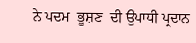ਨੇ ਪਦਮ  ਭੂਸ਼ਣ  ਦੀ ਉਪਾਧੀ ਪ੍ਰਦਾਨ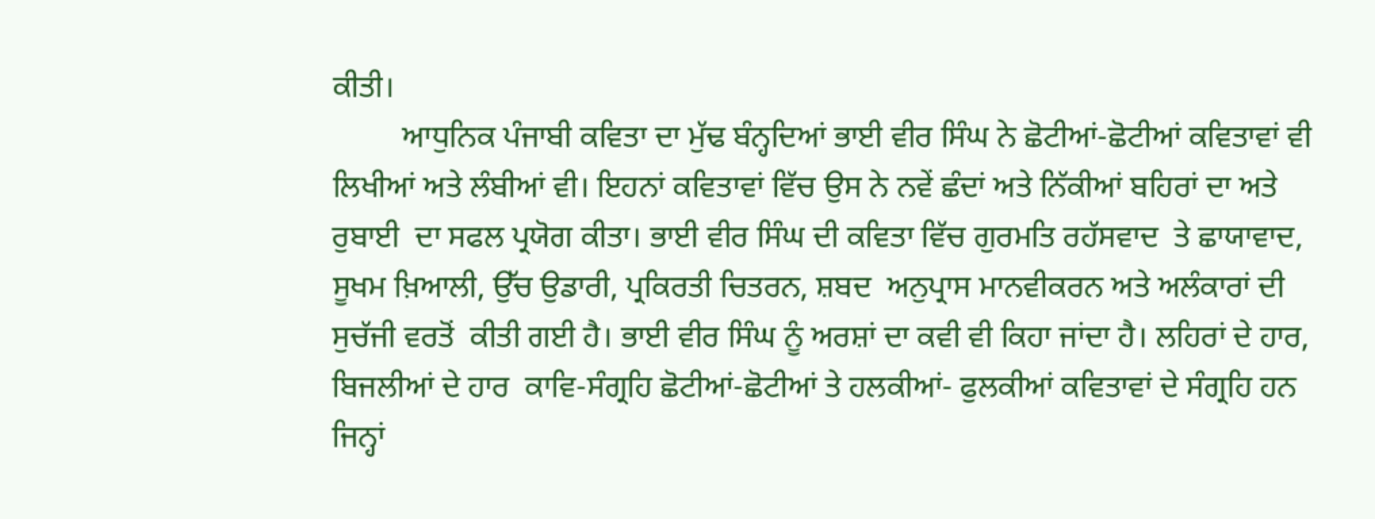ਕੀਤੀ।
         ਆਧੁਨਿਕ ਪੰਜਾਬੀ ਕਵਿਤਾ ਦਾ ਮੁੱਢ ਬੰਨ੍ਹਦਿਆਂ ਭਾਈ ਵੀਰ ਸਿੰਘ ਨੇ ਛੋਟੀਆਂ-ਛੋਟੀਆਂ ਕਵਿਤਾਵਾਂ ਵੀ ਲਿਖੀਆਂ ਅਤੇ ਲੰਬੀਆਂ ਵੀ। ਇਹਨਾਂ ਕਵਿਤਾਵਾਂ ਵਿੱਚ ਉਸ ਨੇ ਨਵੇਂ ਛੰਦਾਂ ਅਤੇ ਨਿੱਕੀਆਂ ਬਹਿਰਾਂ ਦਾ ਅਤੇ ਰੁਬਾਈ  ਦਾ ਸਫਲ ਪ੍ਰਯੋਗ ਕੀਤਾ। ਭਾਈ ਵੀਰ ਸਿੰਘ ਦੀ ਕਵਿਤਾ ਵਿੱਚ ਗੁਰਮਤਿ ਰਹੱਸਵਾਦ  ਤੇ ਛਾਯਾਵਾਦ, ਸੂਖਮ ਖ਼ਿਆਲੀ, ਉੱਚ ਉਡਾਰੀ, ਪ੍ਰਕਿਰਤੀ ਚਿਤਰਨ, ਸ਼ਬਦ  ਅਨੁਪ੍ਰਾਸ ਮਾਨਵੀਕਰਨ ਅਤੇ ਅਲੰਕਾਰਾਂ ਦੀ ਸੁਚੱਜੀ ਵਰਤੋਂ  ਕੀਤੀ ਗਈ ਹੈ। ਭਾਈ ਵੀਰ ਸਿੰਘ ਨੂੰ ਅਰਸ਼ਾਂ ਦਾ ਕਵੀ ਵੀ ਕਿਹਾ ਜਾਂਦਾ ਹੈ। ਲਹਿਰਾਂ ਦੇ ਹਾਰ, ਬਿਜਲੀਆਂ ਦੇ ਹਾਰ  ਕਾਵਿ-ਸੰਗ੍ਰਹਿ ਛੋਟੀਆਂ-ਛੋਟੀਆਂ ਤੇ ਹਲਕੀਆਂ- ਫੁਲਕੀਆਂ ਕਵਿਤਾਵਾਂ ਦੇ ਸੰਗ੍ਰਹਿ ਹਨ ਜਿਨ੍ਹਾਂ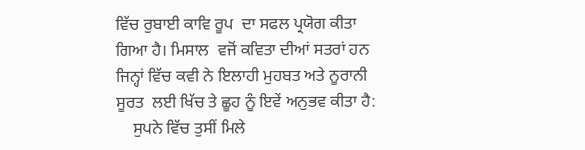ਵਿੱਚ ਰੁਬਾਈ ਕਾਵਿ ਰੂਪ  ਦਾ ਸਫਲ ਪ੍ਰਯੋਗ ਕੀਤਾ ਗਿਆ ਹੈ। ਮਿਸਾਲ  ਵਜੋਂ ਕਵਿਤਾ ਦੀਆਂ ਸਤਰਾਂ ਹਨ ਜਿਨ੍ਹਾਂ ਵਿੱਚ ਕਵੀ ਨੇ ਇਲਾਹੀ ਮੁਹਬਤ ਅਤੇ ਨੂਰਾਨੀ ਸੂਰਤ  ਲਈ ਖਿੱਚ ਤੇ ਛੂਹ ਨੂੰ ਇਵੇਂ ਅਨੁਭਵ ਕੀਤਾ ਹੈ:
    ਸੁਪਨੇ ਵਿੱਚ ਤੁਸੀਂ ਮਿਲੇ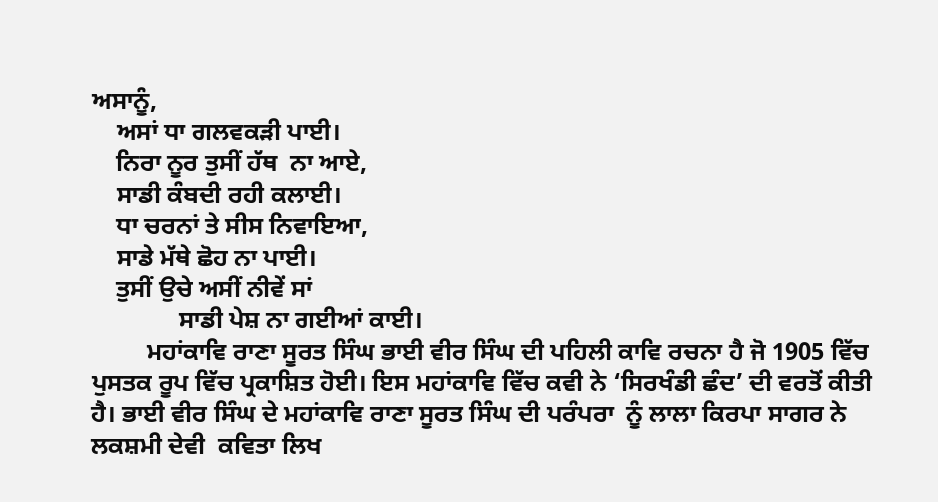ਅਸਾਨੂੰ,
    ਅਸਾਂ ਧਾ ਗਲਵਕੜੀ ਪਾਈ।
    ਨਿਰਾ ਨੂਰ ਤੁਸੀਂ ਹੱਥ  ਨਾ ਆਏ,
    ਸਾਡੀ ਕੰਬਦੀ ਰਹੀ ਕਲਾਈ।
    ਧਾ ਚਰਨਾਂ ਤੇ ਸੀਸ ਨਿਵਾਇਆ,
    ਸਾਡੇ ਮੱਥੇ ਛੋਹ ਨਾ ਪਾਈ।
    ਤੁਸੀਂ ਉਚੇ ਅਸੀਂ ਨੀਵੇਂ ਸਾਂ
              ਸਾਡੀ ਪੇਸ਼ ਨਾ ਗਈਆਂ ਕਾਈ।
         ਮਹਾਂਕਾਵਿ ਰਾਣਾ ਸੂਰਤ ਸਿੰਘ ਭਾਈ ਵੀਰ ਸਿੰਘ ਦੀ ਪਹਿਲੀ ਕਾਵਿ ਰਚਨਾ ਹੈ ਜੋ 1905 ਵਿੱਚ ਪੁਸਤਕ ਰੂਪ ਵਿੱਚ ਪ੍ਰਕਾਸ਼ਿਤ ਹੋਈ। ਇਸ ਮਹਾਂਕਾਵਿ ਵਿੱਚ ਕਵੀ ਨੇ ‘ਸਿਰਖੰਡੀ ਛੰਦ’ ਦੀ ਵਰਤੋਂ ਕੀਤੀ ਹੈ। ਭਾਈ ਵੀਰ ਸਿੰਘ ਦੇ ਮਹਾਂਕਾਵਿ ਰਾਣਾ ਸੂਰਤ ਸਿੰਘ ਦੀ ਪਰੰਪਰਾ  ਨੂੰ ਲਾਲਾ ਕਿਰਪਾ ਸਾਗਰ ਨੇ ਲਕਸ਼ਮੀ ਦੇਵੀ  ਕਵਿਤਾ ਲਿਖ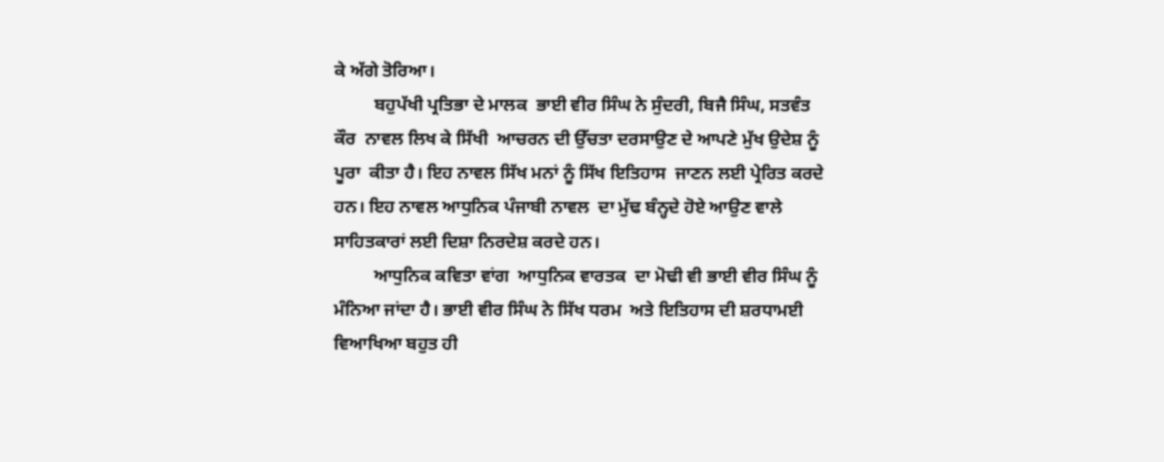ਕੇ ਅੱਗੇ ਤੋਰਿਆ।
         ਬਹੁਪੱਖੀ ਪ੍ਰਤਿਭਾ ਦੇ ਮਾਲਕ  ਭਾਈ ਵੀਰ ਸਿੰਘ ਨੇ ਸੁੰਦਰੀ, ਬਿਜੈ ਸਿੰਘ, ਸਤਵੰਤ ਕੌਰ  ਨਾਵਲ ਲਿਖ ਕੇ ਸਿੱਖੀ  ਆਚਰਨ ਦੀ ਉੱਚਤਾ ਦਰਸਾਉਣ ਦੇ ਆਪਣੇ ਮੁੱਖ ਉਦੇਸ਼ ਨੂੰ ਪੂਰਾ  ਕੀਤਾ ਹੈ। ਇਹ ਨਾਵਲ ਸਿੱਖ ਮਨਾਂ ਨੂੰ ਸਿੱਖ ਇਤਿਹਾਸ  ਜਾਣਨ ਲਈ ਪ੍ਰੇਰਿਤ ਕਰਦੇ ਹਨ। ਇਹ ਨਾਵਲ ਆਧੁਨਿਕ ਪੰਜਾਬੀ ਨਾਵਲ  ਦਾ ਮੁੱਢ ਬੰਨ੍ਹਦੇ ਹੋਏ ਆਉਣ ਵਾਲੇ  ਸਾਹਿਤਕਾਰਾਂ ਲਈ ਦਿਸ਼ਾ ਨਿਰਦੇਸ਼ ਕਰਦੇ ਹਨ।
         ਆਧੁਨਿਕ ਕਵਿਤਾ ਵਾਂਗ  ਆਧੁਨਿਕ ਵਾਰਤਕ  ਦਾ ਮੋਢੀ ਵੀ ਭਾਈ ਵੀਰ ਸਿੰਘ ਨੂੰ ਮੰਨਿਆ ਜਾਂਦਾ ਹੈ। ਭਾਈ ਵੀਰ ਸਿੰਘ ਨੇ ਸਿੱਖ ਧਰਮ  ਅਤੇ ਇਤਿਹਾਸ ਦੀ ਸ਼ਰਧਾਮਈ ਵਿਆਖਿਆ ਬਹੁਤ ਹੀ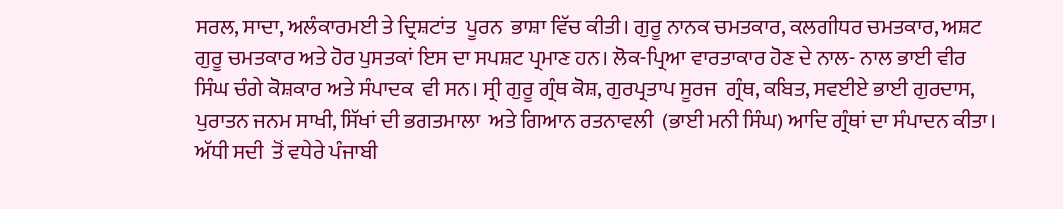ਸਰਲ, ਸਾਦਾ, ਅਲੰਕਾਰਮਈ ਤੇ ਦ੍ਰਿਸ਼ਟਾਂਤ  ਪੂਰਨ  ਭਾਸ਼ਾ ਵਿੱਚ ਕੀਤੀ। ਗੁਰੂ ਨਾਨਕ ਚਮਤਕਾਰ, ਕਲਗੀਧਰ ਚਮਤਕਾਰ, ਅਸ਼ਟ ਗੁਰੂ ਚਮਤਕਾਰ ਅਤੇ ਹੋਰ ਪੁਸਤਕਾਂ ਇਸ ਦਾ ਸਪਸ਼ਟ ਪ੍ਰਮਾਣ ਹਨ। ਲੋਕ-ਪ੍ਰਿਆ ਵਾਰਤਾਕਾਰ ਹੋਣ ਦੇ ਨਾਲ- ਨਾਲ ਭਾਈ ਵੀਰ ਸਿੰਘ ਚੰਗੇ ਕੋਸ਼ਕਾਰ ਅਤੇ ਸੰਪਾਦਕ  ਵੀ ਸਨ। ਸ੍ਰੀ ਗੁਰੂ ਗ੍ਰੰਥ ਕੋਸ਼, ਗੁਰਪ੍ਰਤਾਪ ਸੂਰਜ  ਗ੍ਰੰਥ, ਕਬਿਤ, ਸਵਈਏ ਭਾਈ ਗੁਰਦਾਸ, ਪੁਰਾਤਨ ਜਨਮ ਸਾਖੀ, ਸਿੱਖਾਂ ਦੀ ਭਗਤਮਾਲਾ  ਅਤੇ ਗਿਆਨ ਰਤਨਾਵਲੀ  (ਭਾਈ ਮਨੀ ਸਿੰਘ) ਆਦਿ ਗ੍ਰੰਥਾਂ ਦਾ ਸੰਪਾਦਨ ਕੀਤਾ। ਅੱਧੀ ਸਦੀ  ਤੋਂ ਵਧੇਰੇ ਪੰਜਾਬੀ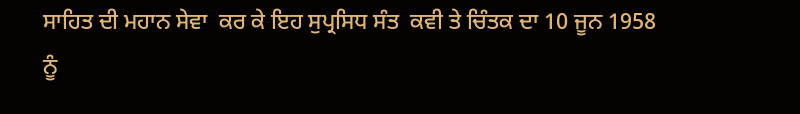ਸਾਹਿਤ ਦੀ ਮਹਾਨ ਸੇਵਾ  ਕਰ ਕੇ ਇਹ ਸੁਪ੍ਰਸਿਧ ਸੰਤ  ਕਵੀ ਤੇ ਚਿੰਤਕ ਦਾ 10 ਜੂਨ 1958 ਨੂੰ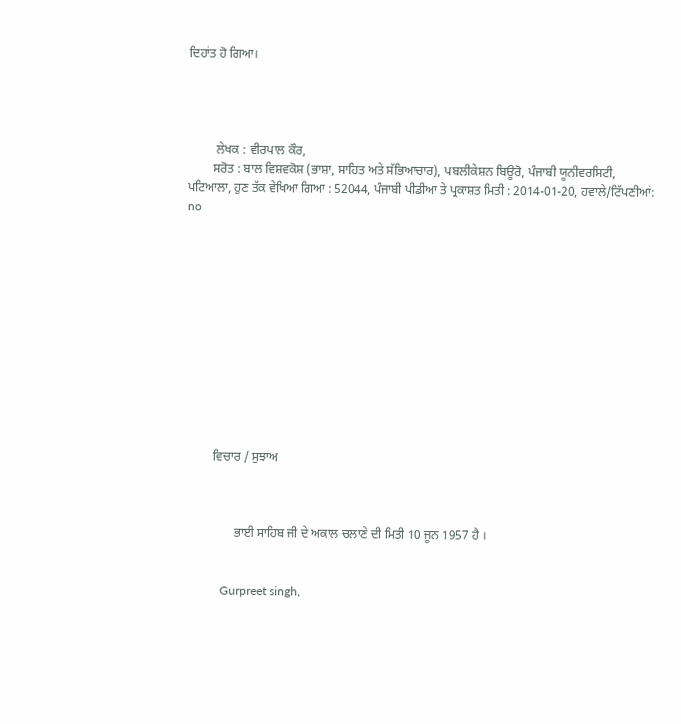ਦਿਹਾਂਤ ਹੋ ਗਿਆ।




         ਲੇਖਕ : ਵੀਰਪਾਲ ਕੌਰ,
        ਸਰੋਤ : ਬਾਲ ਵਿਸ਼ਵਕੋਸ਼ (ਭਾਸ਼ਾ, ਸਾਹਿਤ ਅਤੇ ਸੱਭਿਆਚਾਰ), ਪਬਲੀਕੇਸ਼ਨ ਬਿਊਰੋ, ਪੰਜਾਬੀ ਯੂਨੀਵਰਸਿਟੀ, ਪਟਿਆਲਾ, ਹੁਣ ਤੱਕ ਵੇਖਿਆ ਗਿਆ : 52044, ਪੰਜਾਬੀ ਪੀਡੀਆ ਤੇ ਪ੍ਰਕਾਸ਼ਤ ਮਿਤੀ : 2014-01-20, ਹਵਾਲੇ/ਟਿੱਪਣੀਆਂ: no












         ਵਿਚਾਰ / ਸੁਝਾਅ



                ਭਾਈ ਸਾਹਿਬ ਜੀ ਦੇ ਅਕਾਲ ਚਲਾਣੇ ਦੀ ਮਿਤੀ 10 ਜੂਨ 1957 ਹੈ ।


            Gurpreet singh,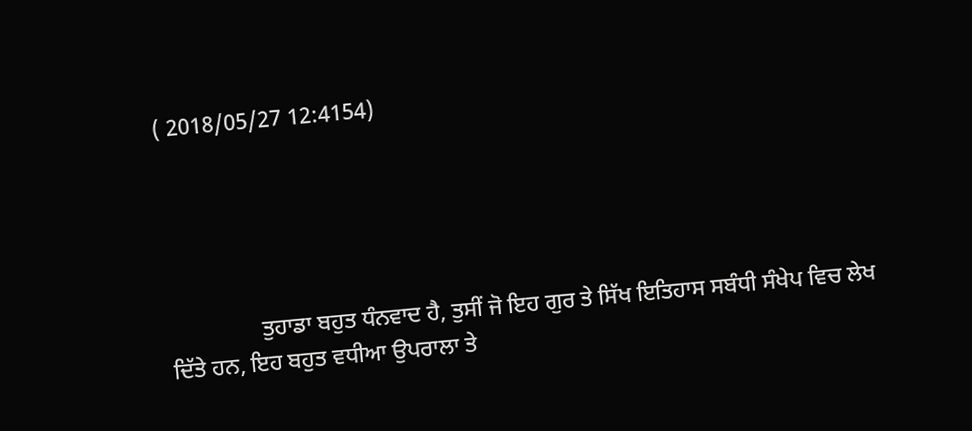( 2018/05/27 12:4154)





                ਤੁਹਾਡਾ ਬਹੁਤ ਧੰਨਵਾਦ ਹੈ, ਤੁਸੀਂ ਜੋ ਇਹ ਗੁਰ ਤੇ ਸਿੱਖ ਇਤਿਹਾਸ ਸਬੰਧੀ ਸੰਖੇਪ ਵਿਚ ਲੇਖ ਦਿੱਤੇ ਹਨ, ਇਹ ਬਹੁਤ ਵਧੀਆ ਉਪਰਾਲਾ ਤੇ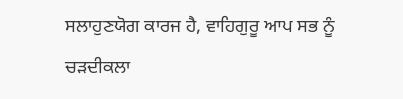ਸਲਾਹੁਣਯੋਗ ਕਾਰਜ ਹੈ, ਵਾਹਿਗੁਰੂ ਆਪ ਸਭ ਨੂੰ ਚੜਦੀਕਲਾ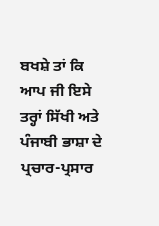ਬਖਸ਼ੇ ਤਾਂ ਕਿ ਆਪ ਜੀ ਇਸੇ ਤਰ੍ਹਾਂ ਸਿੱਖੀ ਅਤੇ ਪੰਜਾਬੀ ਭਾਸ਼ਾ ਦੇ ਪ੍ਰਚਾਰ-ਪ੍ਰਸਾਰ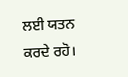ਲਈ ਯਤਨ ਕਰਦੇ ਰਹੋ।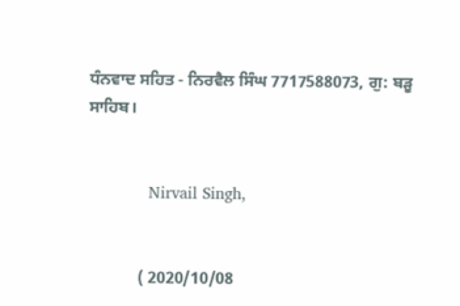ਧੰਨਵਾਦ ਸਹਿਤ - ਨਿਰਵੈਲ ਸਿੰਘ 7717588073, ਗੁ: ਬੜੂ ਸਾਹਿਬ।


            Nirvail Singh,


            ( 2020/10/08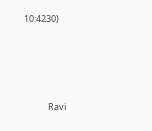10:4230)






            Ravi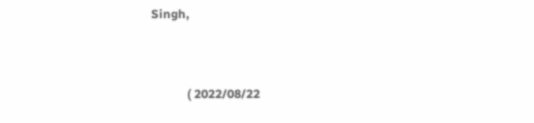Singh,


            ( 2022/08/22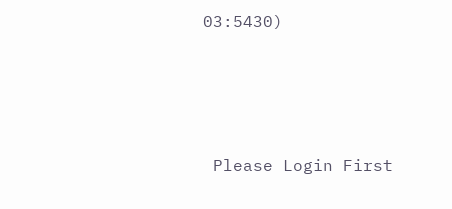03:5430)





 Please Login First